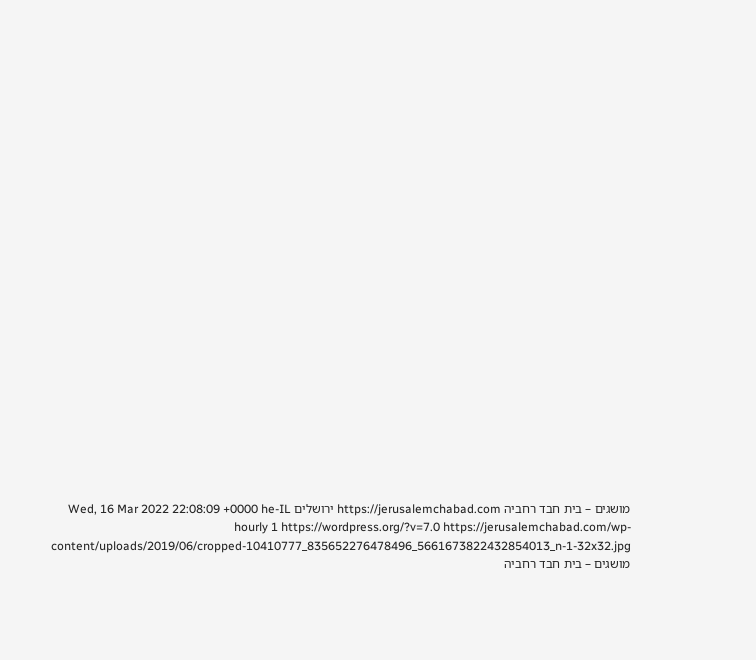מושגים – בית חבד רחביה https://jerusalemchabad.com ירושלים Wed, 16 Mar 2022 22:08:09 +0000 he-IL hourly 1 https://wordpress.org/?v=7.0 https://jerusalemchabad.com/wp-content/uploads/2019/06/cropped-10410777_835652276478496_5661673822432854013_n-1-32x32.jpg מושגים – בית חבד רחביה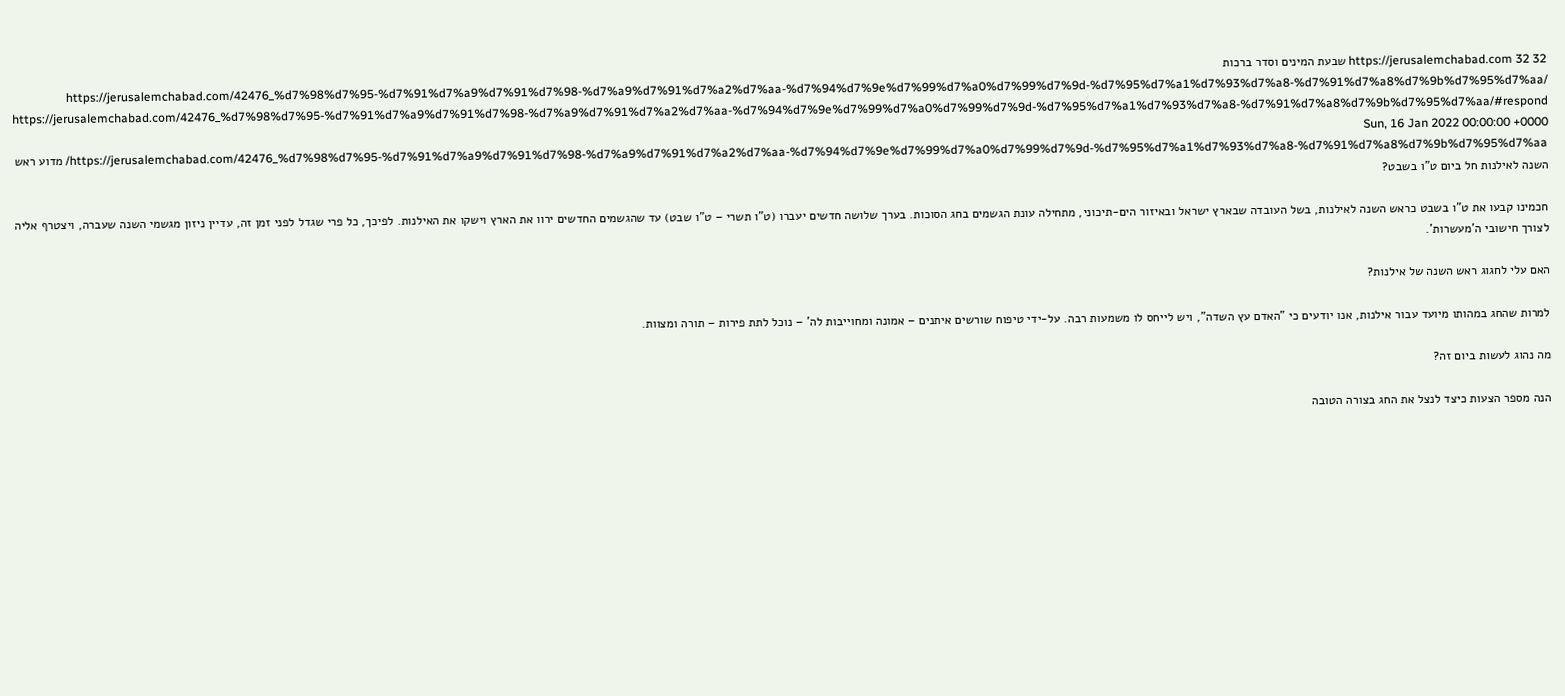https://jerusalemchabad.com 32 32 שבעת המינים וסדר ברכות https://jerusalemchabad.com/42476_%d7%98%d7%95-%d7%91%d7%a9%d7%91%d7%98-%d7%a9%d7%91%d7%a2%d7%aa-%d7%94%d7%9e%d7%99%d7%a0%d7%99%d7%9d-%d7%95%d7%a1%d7%93%d7%a8-%d7%91%d7%a8%d7%9b%d7%95%d7%aa/ https://jerusalemchabad.com/42476_%d7%98%d7%95-%d7%91%d7%a9%d7%91%d7%98-%d7%a9%d7%91%d7%a2%d7%aa-%d7%94%d7%9e%d7%99%d7%a0%d7%99%d7%9d-%d7%95%d7%a1%d7%93%d7%a8-%d7%91%d7%a8%d7%9b%d7%95%d7%aa/#respond Sun, 16 Jan 2022 00:00:00 +0000 https://jerusalemchabad.com/42476_%d7%98%d7%95-%d7%91%d7%a9%d7%91%d7%98-%d7%a9%d7%91%d7%a2%d7%aa-%d7%94%d7%9e%d7%99%d7%a0%d7%99%d7%9d-%d7%95%d7%a1%d7%93%d7%a8-%d7%91%d7%a8%d7%9b%d7%95%d7%aa/ מדוע ראש השנה לאילנות חל ביום ט"ו בשבט?

חכמינו קבעו את ט"ו בשבט כראש השנה לאילנות, בשל העובדה שבארץ ישראל ובאיזור הים-תיכוני, מתחילה עונת הגשמים בחג הסוכות. בערך שלושה חדשים יעברו (ט"ו תשרי – ט"ו שבט) עד שהגשמים החדשים ירוו את הארץ וישקו את האילנות. לפיכך, כל פרי שגדל לפני זמן זה, עדיין ניזון מגשמי השנה שעברה, ויצטרף אליה לצורך חישובי ה'מעשרות'.

האם עלי לחגוג ראש השנה של אילנות?

למרות שהחג במהותו מיועד עבור אילנות, אנו יודעים כי "האדם עץ השדה", ויש לייחס לו משמעות רבה. על-ידי טיפוח שורשים איתנים – אמונה ומחוייבות לה' – נוכל לתת פירות – תורה ומצוות.

מה נהוג לעשות ביום זה?

הנה מספר הצעות כיצד לנצל את החג בצורה הטובה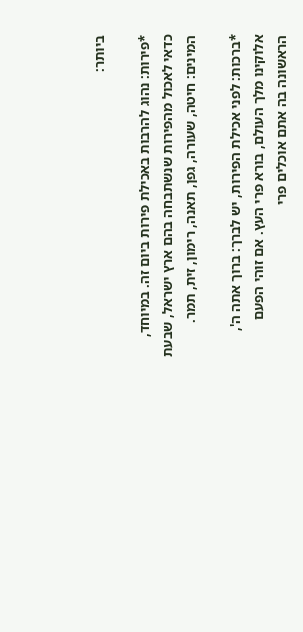ביותר:

*פירות: נהוג להרבות באכילת פירות ביום זה. במיוחד, כדאי לאכול מהפירות שנשתבחה בהם ארץ ישראל, שבעת המינים: חיטה, שעורה, גפן, תאנה, רימון, זית, תמר.

*ברכות: לפני אכילת הפירות, יש לברך: ברוך אתה ה', אלוקינו מלך העולם, בורא פרי העץ. אם זוהי הפעם הראשונה בה אתם אוכלים פרי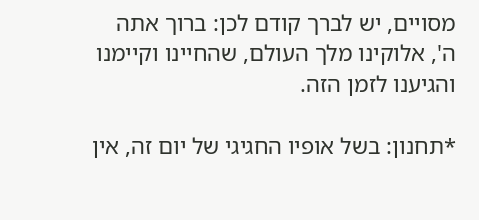מסויים, יש לברך קודם לכן: ברוך אתה ה', אלוקינו מלך העולם, שהחיינו וקיימנו והגיענו לזמן הזה.

*תחנון: בשל אופיו החגיגי של יום זה, אין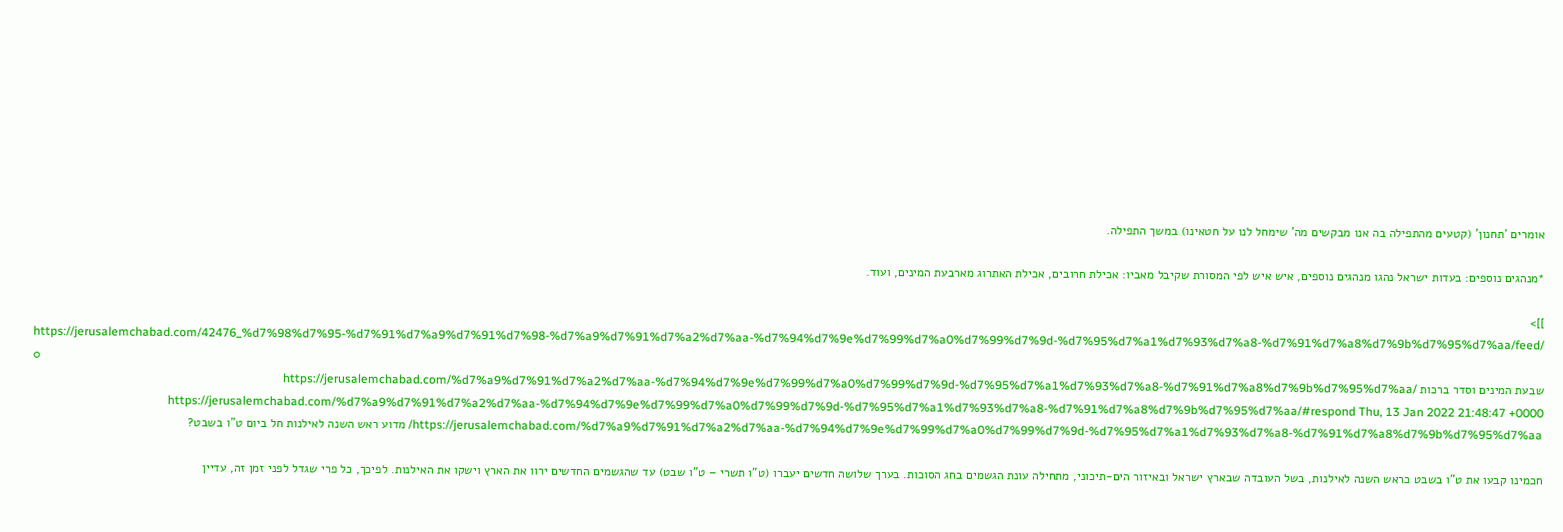אומרים 'תחנון' (קטעים מהתפילה בה אנו מבקשים מה' שימחל לנו על חטאינו) במשך התפילה.

*מנהגים נוספים: בעדות ישראל נהגו מנהגים נוספים, איש איש לפי המסורת שקיבל מאביו: אכילת חרובים, אכילת האתרוג מארבעת המינים, ועוד.

]]>
https://jerusalemchabad.com/42476_%d7%98%d7%95-%d7%91%d7%a9%d7%91%d7%98-%d7%a9%d7%91%d7%a2%d7%aa-%d7%94%d7%9e%d7%99%d7%a0%d7%99%d7%9d-%d7%95%d7%a1%d7%93%d7%a8-%d7%91%d7%a8%d7%9b%d7%95%d7%aa/feed/ 0
שבעת המינים וסדר ברכות https://jerusalemchabad.com/%d7%a9%d7%91%d7%a2%d7%aa-%d7%94%d7%9e%d7%99%d7%a0%d7%99%d7%9d-%d7%95%d7%a1%d7%93%d7%a8-%d7%91%d7%a8%d7%9b%d7%95%d7%aa/ https://jerusalemchabad.com/%d7%a9%d7%91%d7%a2%d7%aa-%d7%94%d7%9e%d7%99%d7%a0%d7%99%d7%9d-%d7%95%d7%a1%d7%93%d7%a8-%d7%91%d7%a8%d7%9b%d7%95%d7%aa/#respond Thu, 13 Jan 2022 21:48:47 +0000 https://jerusalemchabad.com/%d7%a9%d7%91%d7%a2%d7%aa-%d7%94%d7%9e%d7%99%d7%a0%d7%99%d7%9d-%d7%95%d7%a1%d7%93%d7%a8-%d7%91%d7%a8%d7%9b%d7%95%d7%aa/ מדוע ראש השנה לאילנות חל ביום ט"ו בשבט?

חכמינו קבעו את ט"ו בשבט כראש השנה לאילנות, בשל העובדה שבארץ ישראל ובאיזור הים-תיכוני, מתחילה עונת הגשמים בחג הסוכות. בערך שלושה חדשים יעברו (ט"ו תשרי – ט"ו שבט) עד שהגשמים החדשים ירוו את הארץ וישקו את האילנות. לפיכך, כל פרי שגדל לפני זמן זה, עדיין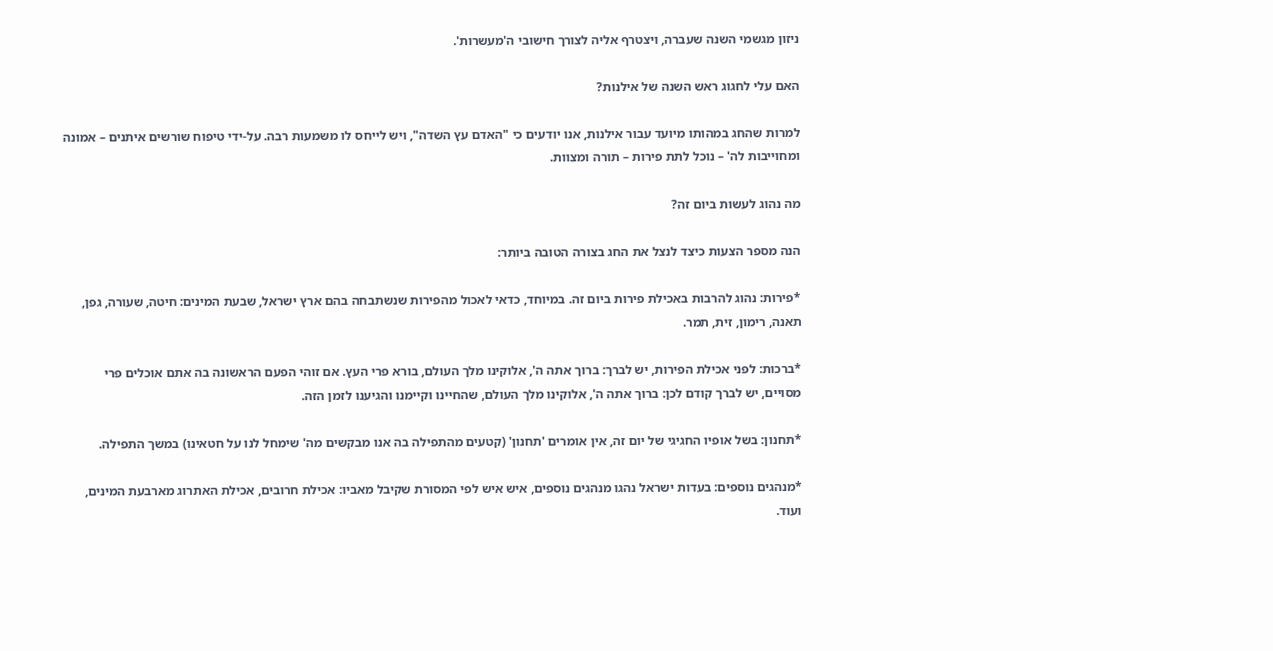ניזון מגשמי השנה שעברה, ויצטרף אליה לצורך חישובי ה'מעשרות'.

האם עלי לחגוג ראש השנה של אילנות?

למרות שהחג במהותו מיועד עבור אילנות, אנו יודעים כי "האדם עץ השדה", ויש לייחס לו משמעות רבה. על-ידי טיפוח שורשים איתנים – אמונה ומחוייבות לה' – נוכל לתת פירות – תורה ומצוות.

מה נהוג לעשות ביום זה?

הנה מספר הצעות כיצד לנצל את החג בצורה הטובה ביותר:

*פירות: נהוג להרבות באכילת פירות ביום זה. במיוחד, כדאי לאכול מהפירות שנשתבחה בהם ארץ ישראל, שבעת המינים: חיטה, שעורה, גפן, תאנה, רימון, זית, תמר.

*ברכות: לפני אכילת הפירות, יש לברך: ברוך אתה ה', אלוקינו מלך העולם, בורא פרי העץ. אם זוהי הפעם הראשונה בה אתם אוכלים פרי מסויים, יש לברך קודם לכן: ברוך אתה ה', אלוקינו מלך העולם, שהחיינו וקיימנו והגיענו לזמן הזה.

*תחנון: בשל אופיו החגיגי של יום זה, אין אומרים 'תחנון' (קטעים מהתפילה בה אנו מבקשים מה' שימחל לנו על חטאינו) במשך התפילה.

*מנהגים נוספים: בעדות ישראל נהגו מנהגים נוספים, איש איש לפי המסורת שקיבל מאביו: אכילת חרובים, אכילת האתרוג מארבעת המינים, ועוד.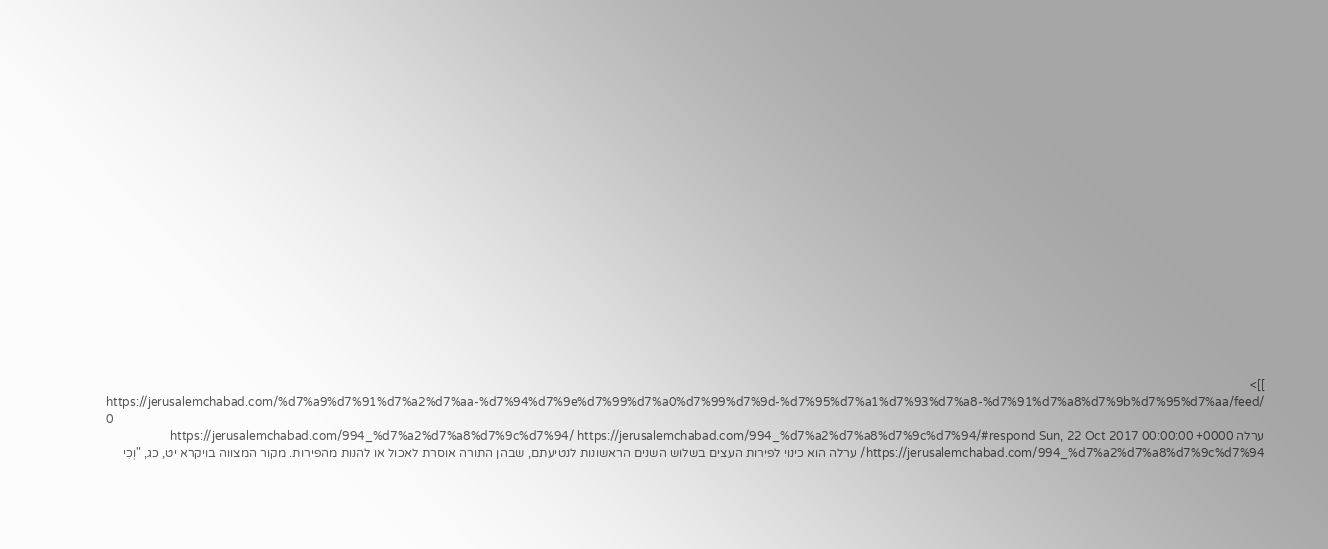]]>
https://jerusalemchabad.com/%d7%a9%d7%91%d7%a2%d7%aa-%d7%94%d7%9e%d7%99%d7%a0%d7%99%d7%9d-%d7%95%d7%a1%d7%93%d7%a8-%d7%91%d7%a8%d7%9b%d7%95%d7%aa/feed/ 0
ערלה https://jerusalemchabad.com/994_%d7%a2%d7%a8%d7%9c%d7%94/ https://jerusalemchabad.com/994_%d7%a2%d7%a8%d7%9c%d7%94/#respond Sun, 22 Oct 2017 00:00:00 +0000 https://jerusalemchabad.com/994_%d7%a2%d7%a8%d7%9c%d7%94/ ערלה הוא כינוי לפירות העצים בשלוש השנים הראשונות לנטיעתם, שבהן התורה אוסרת לאכול או להנות מהפירות. מקור המצווה בויקרא יט, כג, "וְכִי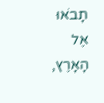תָבֹאוּ אֶל הָאָרֶץ,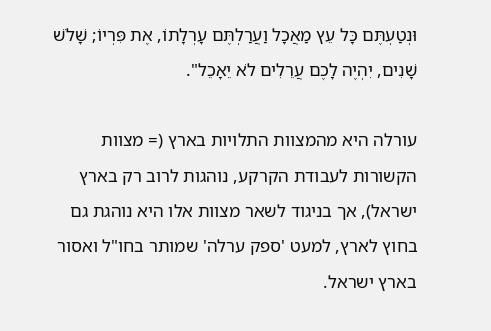וּנְטַעְתֶּם כָּל עֵץ מַאֲכָל וַעֲרַלְתֶּם עָרְלָתוֹ, אֶת פִּרְיוֹ; שָׁלֹשׁ שָׁנִים, יִהְיֶה לָכֶם עֲרֵלִים לֹא יֵאָכֵל".

עורלה היא מהמצוות התלויות בארץ (= מצוות הקשורות לעבודת הקרקע, נוהגות לרוב רק בארץ ישראל), אך בניגוד לשאר מצוות אלו היא נוהגת גם בחוץ לארץ, למעט 'ספק ערלה' שמותר בחו"ל ואסור בארץ ישראל.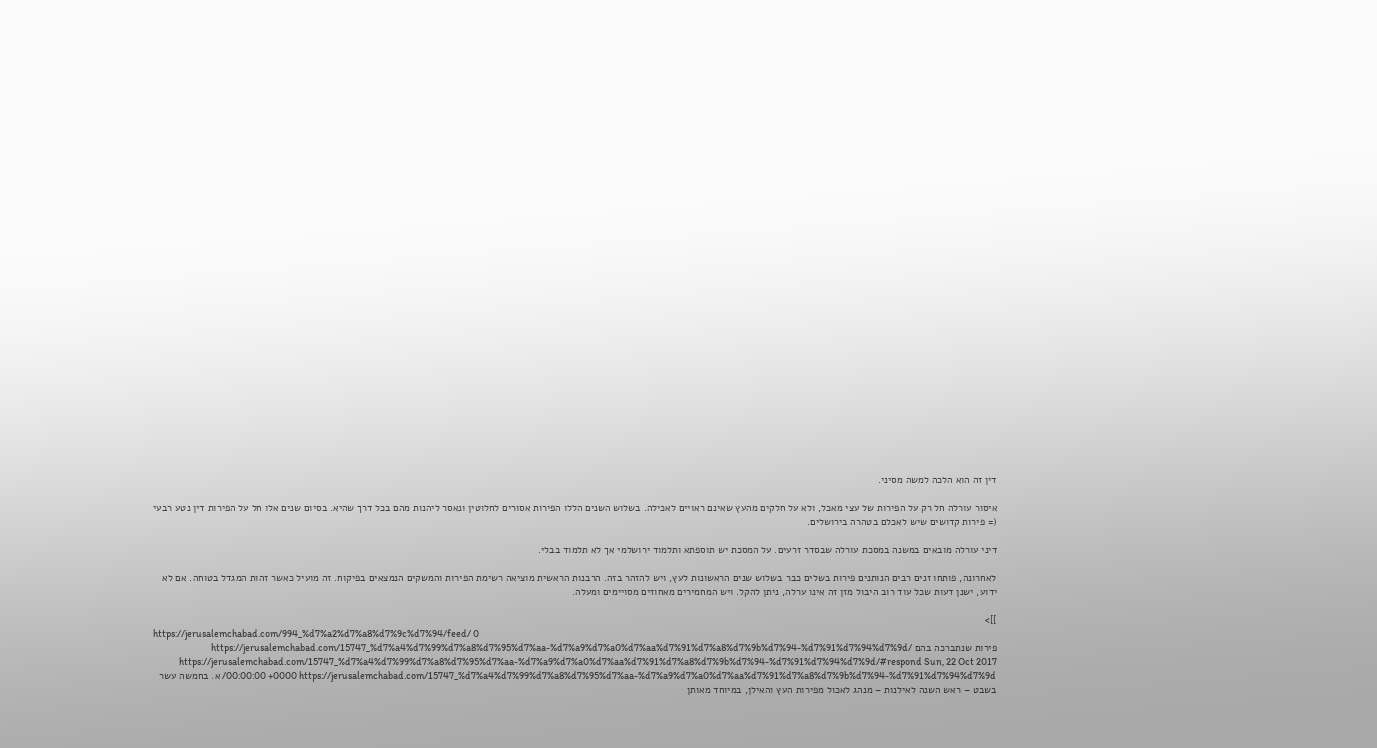דין זה הוא הלכה למשה מסיני.

איסור עורלה חל רק על הפירות של עצי מאכל, ולא על חלקים מהעץ שאינם ראויים לאכילה. בשלוש השנים הללו הפירות אסורים לחלוטין ונאסר ליהנות מהם בכל דרך שהיא. בסיום שנים אלו חל על הפירות דין נטע רבעי (= פירות קדושים שיש לאכלם בטהרה בירושלים.

דיני עורלה מובאים במשנה במסכת עורלה שבסדר זרעים. על המסכת יש תוספתא ותלמוד ירושלמי אך לא תלמוד בבלי.

לאחרונה, פותחו זנים רבים הנותנים פירות בשלים כבר בשלוש שנים הראשונות לעץ, ויש להזהר בזה. הרבנות הראשית מוציאה רשימת הפירות והמשקים הנמצאים בפיקוח. זה מועיל כאשר זהות המגדל בטוחה. אם לא ידוע, ישנן דעות שכל עוד רוב היבול מזן זה אינו ערלה, ניתן להקל. ויש המחמירים מאחוזים מסויימים ומעלה.

]]>
https://jerusalemchabad.com/994_%d7%a2%d7%a8%d7%9c%d7%94/feed/ 0
פירות שנתברכה בהם https://jerusalemchabad.com/15747_%d7%a4%d7%99%d7%a8%d7%95%d7%aa-%d7%a9%d7%a0%d7%aa%d7%91%d7%a8%d7%9b%d7%94-%d7%91%d7%94%d7%9d/ https://jerusalemchabad.com/15747_%d7%a4%d7%99%d7%a8%d7%95%d7%aa-%d7%a9%d7%a0%d7%aa%d7%91%d7%a8%d7%9b%d7%94-%d7%91%d7%94%d7%9d/#respond Sun, 22 Oct 2017 00:00:00 +0000 https://jerusalemchabad.com/15747_%d7%a4%d7%99%d7%a8%d7%95%d7%aa-%d7%a9%d7%a0%d7%aa%d7%91%d7%a8%d7%9b%d7%94-%d7%91%d7%94%d7%9d/ א. בחמשה עשר בשבט – ראש השנה לאילנות – מנהג לאכול מפירות העץ והאילן, במיוחד מאותן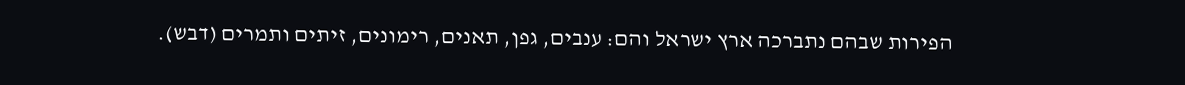הפירות שבהם נתברכה ארץ ישראל והם: ענבים, גפן, תאנים, רימונים, זיתים ותמרים (דבש).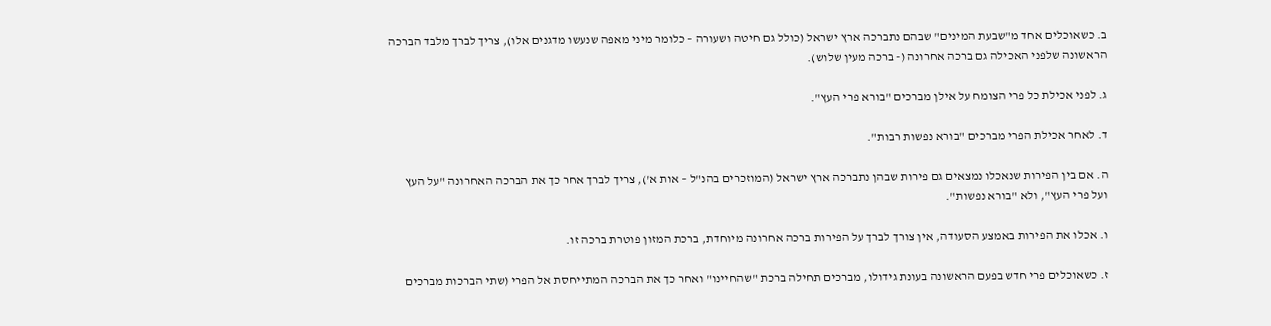ב. כשאוכלים אחד מ"שבעת המינים" שבהם נתברכה ארץ ישראל (כולל גם חיטה ושעורה – כלומר מיני מאפה שנעשו מדגנים אלו), צריך לברך מלבד הברכה הראשונה שלפני האכילה גם ברכה אחרונה (- ברכה מעין שלוש).

ג. לפני אכילת כל פרי הצומח על אילן מברכים "בורא פרי העץ".

ד. לאחר אכילת הפרי מברכים "בורא נפשות רבות".

ה. אם בין הפירות שנאכלו נמצאים גם פירות שבהן נתברכה ארץ ישראל (המוזכרים בהנ"ל – אות א'), צריך לברך אחר כך את הברכה האחרונה "על העץ ועל פרי העץ", ולא "בורא נפשות".

ו. אכלו את הפירות באמצע הסעודה, אין צורך לברך על הפירות ברכה אחרונה מיוחדת, ברכת המזון פוטרת ברכה זו.

ז. כשאוכלים פרי חדש בפעם הראשונה בעונת גידולו, מברכים תחילה ברכת "שהחיינו" ואחר כך את הברכה המתייחסת אל הפרי (שתי הברכות מברכים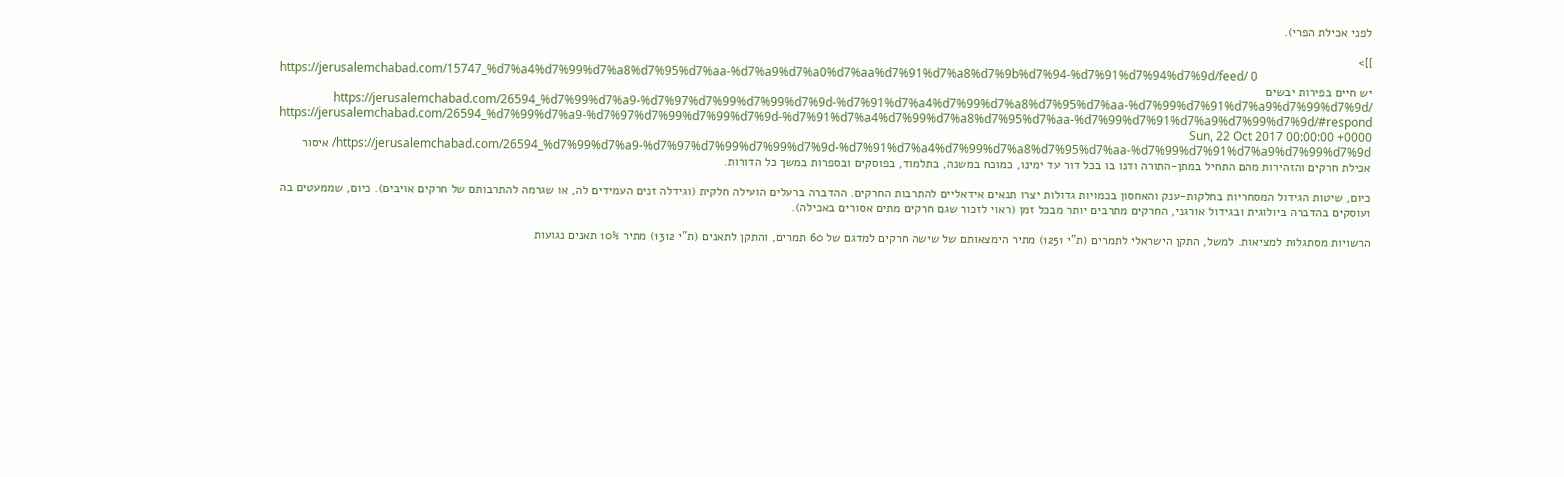לפני אכילת הפרי).

]]>
https://jerusalemchabad.com/15747_%d7%a4%d7%99%d7%a8%d7%95%d7%aa-%d7%a9%d7%a0%d7%aa%d7%91%d7%a8%d7%9b%d7%94-%d7%91%d7%94%d7%9d/feed/ 0
יש חיים בפירות יבשים https://jerusalemchabad.com/26594_%d7%99%d7%a9-%d7%97%d7%99%d7%99%d7%9d-%d7%91%d7%a4%d7%99%d7%a8%d7%95%d7%aa-%d7%99%d7%91%d7%a9%d7%99%d7%9d/ https://jerusalemchabad.com/26594_%d7%99%d7%a9-%d7%97%d7%99%d7%99%d7%9d-%d7%91%d7%a4%d7%99%d7%a8%d7%95%d7%aa-%d7%99%d7%91%d7%a9%d7%99%d7%9d/#respond Sun, 22 Oct 2017 00:00:00 +0000 https://jerusalemchabad.com/26594_%d7%99%d7%a9-%d7%97%d7%99%d7%99%d7%9d-%d7%91%d7%a4%d7%99%d7%a8%d7%95%d7%aa-%d7%99%d7%91%d7%a9%d7%99%d7%9d/ איסור אכילת חרקים והזהירות מהם התחיל במתן-התורה ודנו בו בכל דור עד ימינו, כמוכח במשנה, בתלמוד, בפוסקים ובספרות במשך כל הדורות.

כיום, שיטות הגידול המסחריות בחלקות-ענק והאחסון בכמויות גדולות יצרו תנאים אידאליים להתרבות החרקים. ההדברה ברעלים הועילה חלקית (וגידלה זנים העמידים לה, או שגרמה להתרבותם של חרקים אויבים). כיום, שממעטים בה ועוסקים בהדברה ביולוגית ובגידול אורגני, החרקים מתרבים יותר מבכל זמן (ראוי לזכור שגם חרקים מתים אסורים באכילה).

הרשויות מסתגלות למציאות. למשל, התקן הישראלי לתמרים (ת"י 1251) מתיר הימצאותם של שישה חרקים למדגם של 60 תמרים, והתקן לתאנים (ת"י 1312) מתיר 10% תאנים נגועות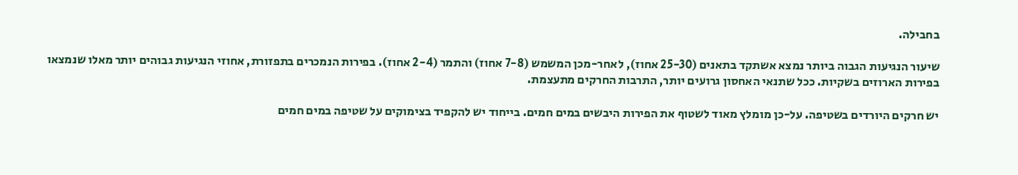בחבילה.

שיעור הנגיעות הגבוה ביותר נמצא אשתקד בתאנים (25-30 אחוז), לאחר-מכן המשמש (7-8 אחוז) והתמר (2-4 אחוז). בפירות הנמכרים בתפזורת, אחוזי הנגיעות גבוהים יותר מאלו שנמצאו בפירות הארוזים בשקיות. ככל שתנאי האחסון גרועים יותר, התרבות החרקים מתעצמת.

יש חרקים היורדים בשטיפה. על-כן מומלץ מאוד לשטוף את הפירות היבשים במים חמים. בייחוד יש להקפיד בצימוקים על שטיפה במים חמים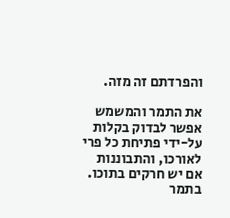והפרדתם זה מזה.

את התמר והמשמש אפשר לבדוק בקלות על-ידי פתיחת כל פרי לאורכו, והתבוננות אם יש חרקים בתוכו. בתמר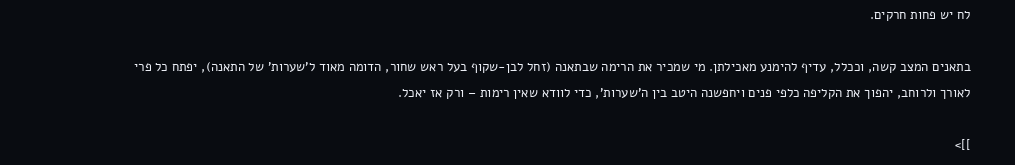לח יש פחות חרקים.

בתאנים המצב קשה, וככלל, עדיף להימנע מאכילתן. מי שמכיר את הרימה שבתאנה (זחל לבן-שקוף בעל ראש שחור, הדומה מאוד ל'שערות' של התאנה), יפתח כל פרי לאורך ולרוחב, יהפוך את הקליפה כלפי פנים ויחפשנה היטב בין ה'שערות', כדי לוודא שאין רימות – ורק אז יאכל.

]]>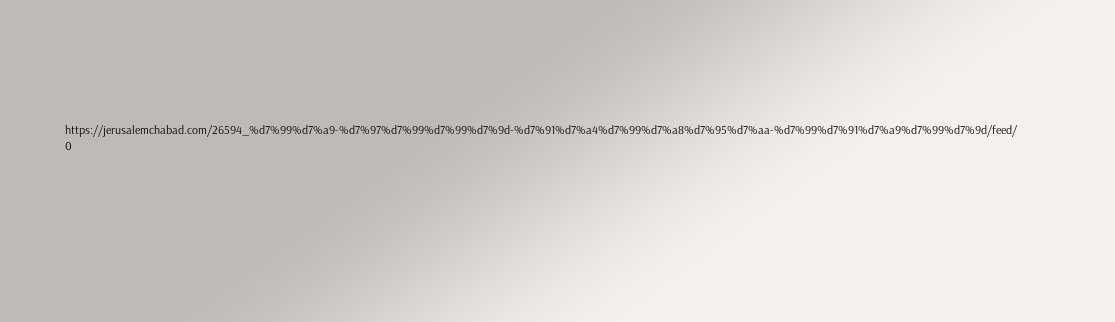https://jerusalemchabad.com/26594_%d7%99%d7%a9-%d7%97%d7%99%d7%99%d7%9d-%d7%91%d7%a4%d7%99%d7%a8%d7%95%d7%aa-%d7%99%d7%91%d7%a9%d7%99%d7%9d/feed/ 0